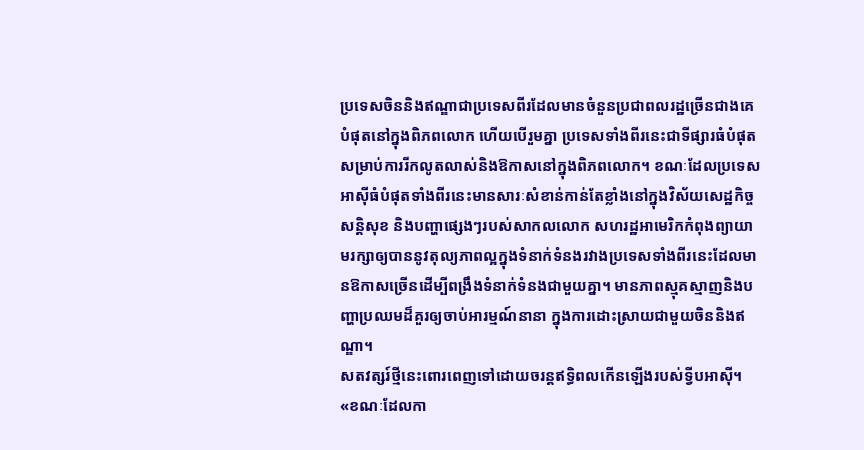ប្រទេសចិននិងឥណ្ឌាជាប្រទេសពីរដែលមានចំនួនប្រជាពលរដ្ឋច្រើនជាងគេបំផុតនៅក្នុងពិភពលោក ហើយបើរួមគ្នា ប្រទេសទាំងពីរនេះជាទីផ្សារធំបំផុតសម្រាប់ការរីកលូតលាស់និងឱកាសនៅក្នុងពិភពលោក។ ខណៈដែលប្រទេសអាស៊ីធំបំផុតទាំងពីរនេះមានសារៈសំខាន់កាន់តែខ្លាំងនៅក្នុងវិស័យសេដ្ឋកិច្ច សន្តិសុខ និងបញ្ហាផ្សេងៗរបស់សាកលលោក សហរដ្ឋអាមេរិកកំពុងព្យាយាមរក្សាឲ្យបាននូវតុល្យភាពល្អក្នុងទំនាក់ទំនងរវាងប្រទេសទាំងពីរនេះដែលមានឱកាសច្រើនដើម្បីពង្រឹងទំនាក់ទំនងជាមួយគ្នា។ មានភាពស្មុគស្មាញនិងបញ្ហាប្រឈមដ៏គួរឲ្យចាប់អារម្មណ៍នានា ក្នុងការដោះស្រាយជាមួយចិននិងឥណ្ឌា។
សតវត្សរ៍ថ្មីនេះពោរពេញទៅដោយចរន្តឥទ្ធិពលកើនឡើងរបស់ទ្វីបអាស៊ី។
«ខណៈដែលកា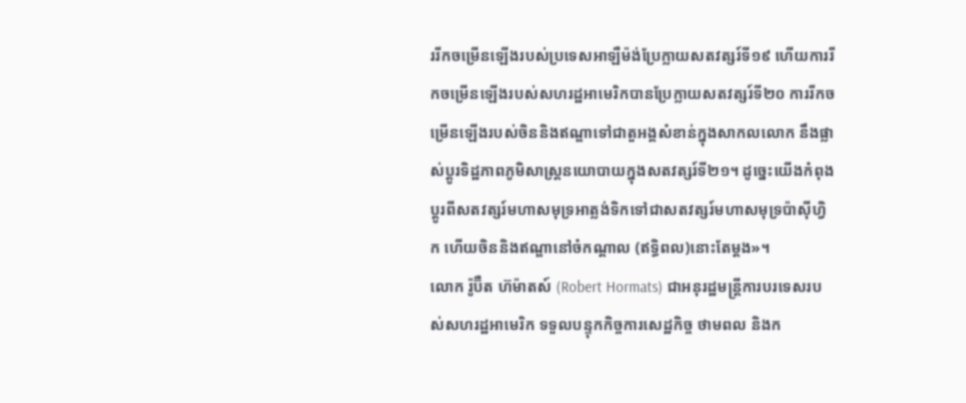ររីកចម្រើនឡើងរបស់ប្រទេសអាឡឺម៉ង់ប្រែក្លាយសតវត្សរ៍ទី១៩ ហើយការរីកចម្រើនឡើងរបស់សហរដ្ឋអាមេរិកបានប្រែក្លាយសតវត្សរ៍ទី២០ ការរីកចម្រើនឡើងរបស់ចិននិងឥណ្ឌាទៅជាតួអង្គសំខាន់ក្នុងសាកលលោក នឹងផ្លាស់ប្តូរទិដ្ឋភាពភូមិសាស្រ្តនយោបាយក្នុងសតវត្សរ៍ទី២១។ ដូច្នេះយើងកំពុងប្តូរពីសតវត្សរ៍មហាសមុទ្រអាត្លង់ទិកទៅជាសតវត្សរ៍មហាសមុទ្រប៉ាស៊ីហ្វិក ហើយចិននិងឥណ្ឌានៅចំកណ្តាល (ឥទ្ធិពល)នោះតែម្តង»។
លោក រ៉ូប៊ឺត ហ៊ម៉ាតស៍ (Robert Hormats) ជាអនុរដ្ឋមន្ត្រីការបរទេសរបស់សហរដ្ឋអាមេរិក ទទួលបន្ទុកកិច្ចការសេដ្ឋកិច្ច ថាមពល និងក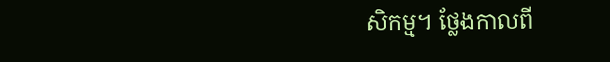សិកម្ម។ ថ្លែងកាលពី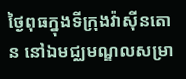ថ្ងៃពុធក្នុងទីក្រុងវ៉ាស៊ីនតោន នៅឯមជ្ឈមណ្ឌលសម្រា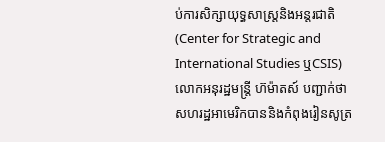ប់ការសិក្សាយុទ្ធសាស្រ្តនិងអន្តរជាតិ (Center for Strategic and International Studies ឬCSIS) លោកអនុរដ្ឋមន្ត្រី ហ៊ម៉ាតស៍ បញ្ជាក់ថា សហរដ្ឋអាមេរិកបាននិងកំពុងរៀនសូត្រ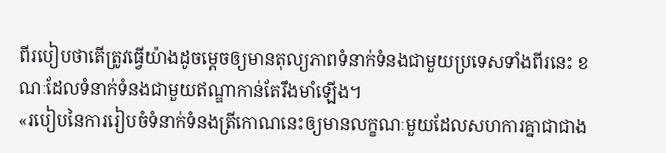ពីរបៀបថាតើត្រូវធ្វើយ៉ាងដូចម្តេចឲ្យមានតុល្យភាពទំនាក់ទំនងជាមួយប្រទេសទាំងពីរនេះ ខណៈដែលទំនាក់ទំនងជាមួយឥណ្ឌាកាន់តែរឹងមាំឡើង។
«របៀបនៃការរៀបចំទំនាក់ទំនងត្រីកោណនេះឲ្យមានលក្ខណៈមួយដែលសហការគ្នាជាជាង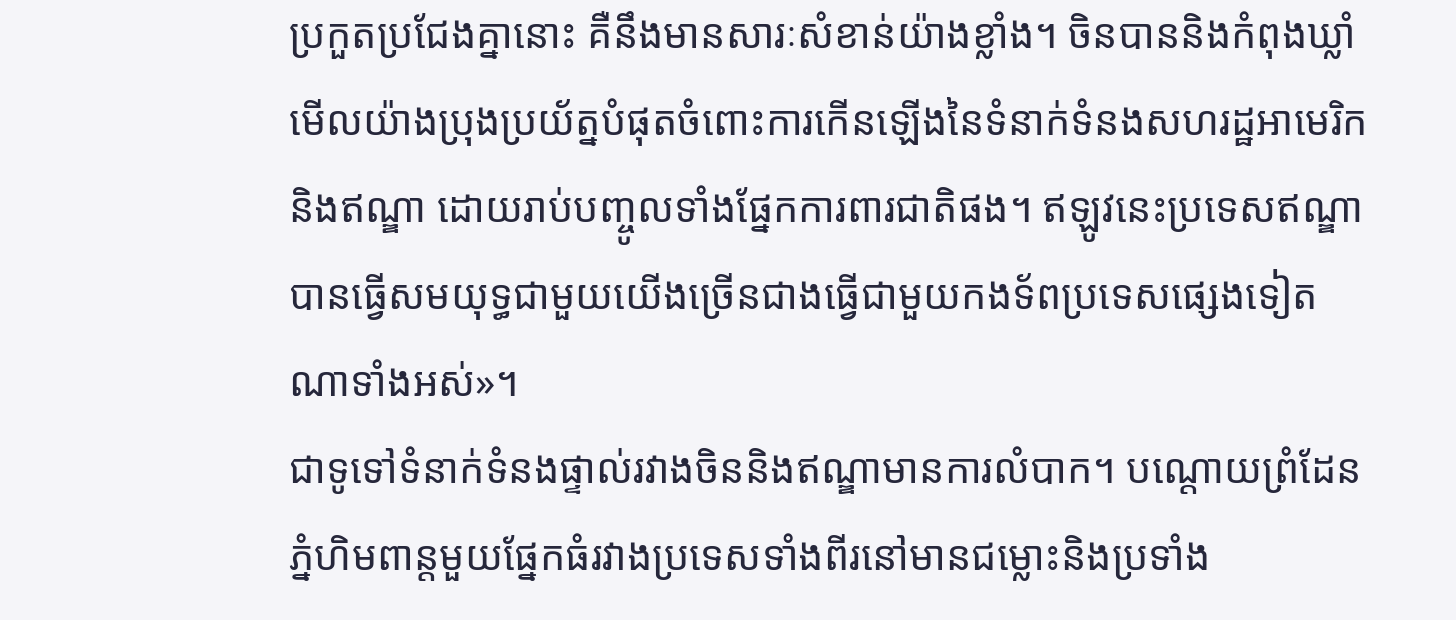ប្រកួតប្រជែងគ្នានោះ គឺនឹងមានសារៈសំខាន់យ៉ាងខ្លាំង។ ចិនបាននិងកំពុងឃ្លាំមើលយ៉ាងប្រុងប្រយ័ត្នបំផុតចំពោះការកើនឡើងនៃទំនាក់ទំនងសហរដ្ឋអាមេរិកនិងឥណ្ឌា ដោយរាប់បញ្ចូលទាំងផ្នែកការពារជាតិផង។ ឥឡូវនេះប្រទេសឥណ្ឌាបានធ្វើសមយុទ្ធជាមួយយើងច្រើនជាងធ្វើជាមួយកងទ័ពប្រទេសផ្សេងទៀតណាទាំងអស់»។
ជាទូទៅទំនាក់ទំនងផ្ទាល់រវាងចិននិងឥណ្ឌាមានការលំបាក។ បណ្តោយព្រំដែនភ្នំហិមពាន្តមួយផ្នែកធំរវាងប្រទេសទាំងពីរនៅមានជម្លោះនិងប្រទាំង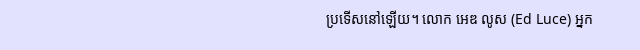ប្រទើសនៅឡើយ។ លោក អេឌ លូស (Ed Luce) អ្នក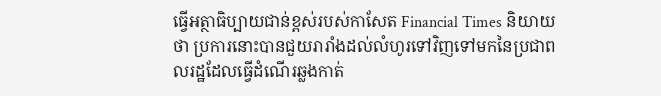ធ្វើអត្ថាធិប្បាយជាន់ខ្ពស់របស់កាសែត Financial Times និយាយថា ប្រការនោះបានជួយរារាំងដល់លំហូរទៅវិញទៅមកនៃប្រជាពលរដ្ឋដែលធ្វើដំណើរឆ្លងកាត់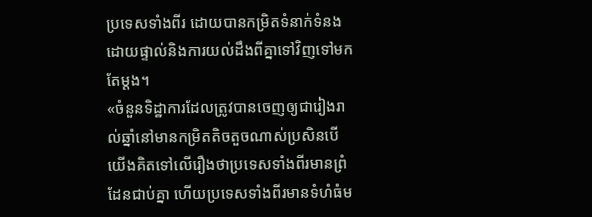ប្រទេសទាំងពីរ ដោយបានកម្រិតទំនាក់ទំនងដោយផ្ទាល់និងការយល់ដឹងពីគ្នាទៅវិញទៅមកតែម្តង។
«ចំនួនទិដ្ឋាការដែលត្រូវបានចេញឲ្យជារៀងរាល់ឆ្នាំនៅមានកម្រិតតិចតួចណាស់ប្រសិនបើយើងគិតទៅលើរឿងថាប្រទេសទាំងពីរមានព្រំដែនជាប់គ្នា ហើយប្រទេសទាំងពីរមានទំហំធំម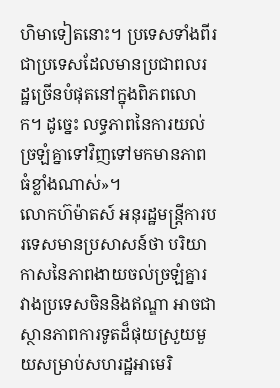ហិមាទៀតនោះ។ ប្រទេសទាំងពីរជាប្រទេសដែលមានប្រជាពលរដ្ឋច្រើនបំផុតនៅក្នុងពិភពលោក។ ដូច្នេះ លទ្ធភាពនៃការយល់ច្រឡំគ្នាទៅវិញទៅមកមានភាពធំខ្លាំងណាស់»។
លោកហ៊ម៉ាតស៍ អនុរដ្ឋមន្ត្រីការបរទេសមានប្រសាសន៍ថា បរិយាកាសនៃភាពងាយចល់ច្រឡំគ្នារវាងប្រទេសចិននិងឥណ្ឌា អាចជាស្ថានភាពការទូតដ៏ផុយស្រួយមួយសម្រាប់សហរដ្ឋអាមេរិ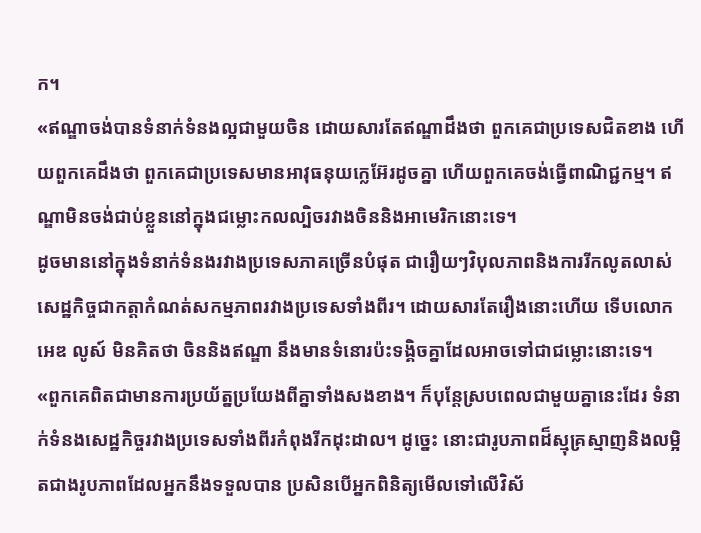ក។
«ឥណ្ឌាចង់បានទំនាក់ទំនងល្អជាមួយចិន ដោយសារតែឥណ្ឌាដឹងថា ពួកគេជាប្រទេសជិតខាង ហើយពួកគេដឹងថា ពួកគេជាប្រទេសមានអាវុធនុយក្លេអ៊ែរដូចគ្នា ហើយពួកគេចង់ធ្វើពាណិជ្ជកម្ម។ ឥណ្ឌាមិនចង់ជាប់ខ្លួននៅក្នុងជម្លោះកលល្បិចរវាងចិននិងអាមេរិកនោះទេ។
ដូចមាននៅក្នុងទំនាក់ទំនងរវាងប្រទេសភាគច្រើនបំផុត ជារឿយៗវិបុលភាពនិងការរីកលូតលាស់សេដ្ឋកិច្ចជាកត្តាកំណត់សកម្មភាពរវាងប្រទេសទាំងពីរ។ ដោយសារតែរឿងនោះហើយ ទើបលោក អេឌ លូស៍ មិនគិតថា ចិននិងឥណ្ឌា នឹងមានទំនោរប៉ះទង្គិចគ្នាដែលអាចទៅជាជម្លោះនោះទេ។
«ពួកគេពិតជាមានការប្រយ័ត្នប្រយែងពីគ្នាទាំងសងខាង។ ក៏បុន្តែស្របពេលជាមួយគ្នានេះដែរ ទំនាក់ទំនងសេដ្ឋកិច្ចរវាងប្រទេសទាំងពីរកំពុងរីកដុះដាល។ ដូច្នេះ នោះជារូបភាពដ៏ស្មុគ្រស្មាញនិងលម្អិតជាងរូបភាពដែលអ្នកនឹងទទួលបាន ប្រសិនបើអ្នកពិនិត្យមើលទៅលើវិស័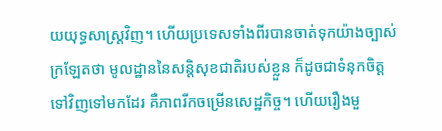យយុទ្ធសាស្ត្រវិញ។ ហើយប្រទេសទាំងពីរបានចាត់ទុកយ៉ាងច្បាស់ក្រឡែតថា មូលដ្ឋាននៃសន្តិសុខជាតិរបស់ខ្លួន ក៏ដូចជាទំនុកចិត្តទៅវិញទៅមកដែរ គឺភាពរីកចម្រើនសេដ្ឋកិច្ច។ ហើយរឿងមួ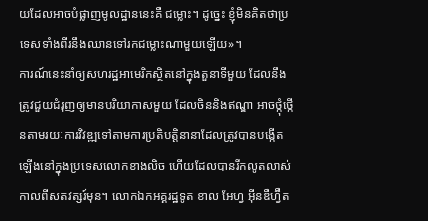យដែលអាចបំផ្លាញមូលដ្ឋាននេះគឺ ជម្លោះ។ ដូច្នេះ ខ្ញុំមិនគិតថាប្រទេសទាំងពីរនឹងឈានទៅរកជម្លោះណាមួយឡើយ»។
ការណ៍នេះនាំឲ្យសហរដ្ឋអាមេរិកស្ថិតនៅក្នុងតួនាទីមួយ ដែលនឹងត្រូវជួយជំរុញឲ្យមានបរិយាកាសមួយ ដែលចិននិងឥណ្ឌា អាចថ្កុំថ្កើនតាមរយៈការវិវឌ្ឍទៅតាមការប្រតិបត្តិនានាដែលត្រូវបានបង្កើតឡើងនៅក្នុងប្រទេសលោកខាងលិច ហើយដែលបានរីកលូតលាស់កាលពីសតវត្សរ៍មុន។ លោកឯកអគ្គរដ្ឋទូត ខាល អែហ្វ អ៊ីនឌឺហ្វ៊ឺត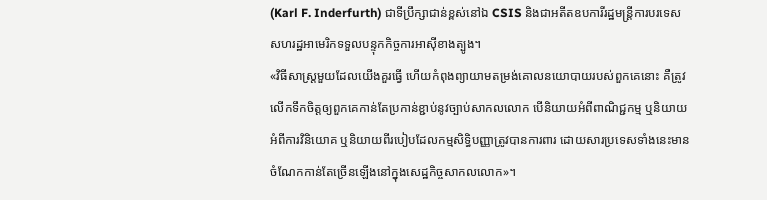(Karl F. Inderfurth) ជាទីប្រឹក្សាជាន់ខ្ពស់នៅឯ CSIS និងជាអតីតឧបការីរដ្ឋមន្ត្រីការបរទេសសហរដ្ឋអាមេរិកទទួលបន្ទុកកិច្ចការអាស៊ីខាងត្បូង។
«វិធីសាស្ត្រមួយដែលយើងគួរធ្វើ ហើយកំពុងព្យាយាមតម្រង់គោលនយោបាយរបស់ពួកគេនោះ គឺត្រូវលើកទឹកចិត្តឲ្យពួកគេកាន់តែប្រកាន់ខ្ជាប់នូវច្បាប់សាកលលោក បើនិយាយអំពីពាណិជ្ជកម្ម ឬនិយាយអំពីការវិនិយោគ ឬនិយាយពីរបៀបដែលកម្មសិទ្ធិបញ្ញាត្រូវបានការពារ ដោយសារប្រទេសទាំងនេះមានចំណែកកាន់តែច្រើនឡើងនៅក្នុងសេដ្ឋកិច្ចសាកលលោក»។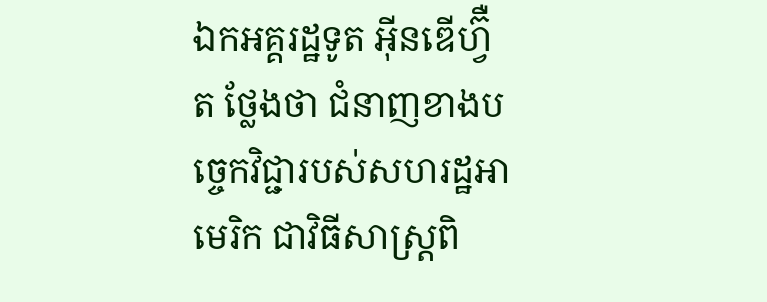ឯកអគ្គរដ្ឋទូត អ៊ីនឌើហ្វ៊ឺត ថ្លែងថា ជំនាញខាងបច្ចេកវិជ្ជារបស់សហរដ្ឋអាមេរិក ជាវិធីសាស្ត្រពិ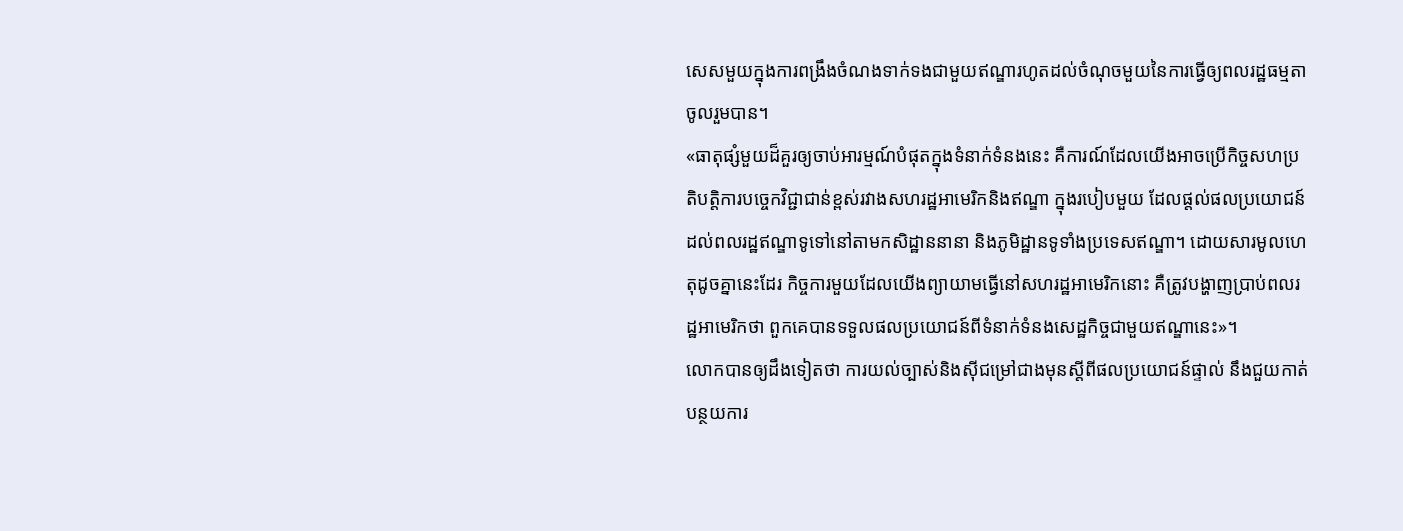សេសមួយក្នុងការពង្រឹងចំណងទាក់ទងជាមួយឥណ្ឌារហូតដល់ចំណុចមួយនៃការធ្វើឲ្យពលរដ្ឋធម្មតាចូលរួមបាន។
«ធាតុផ្សំមួយដ៏គួរឲ្យចាប់អារម្មណ៍បំផុតក្នុងទំនាក់ទំនងនេះ គឺការណ៍ដែលយើងអាចប្រើកិច្ចសហប្រតិបត្តិការបច្ចេកវិជ្ជាជាន់ខ្ពស់រវាងសហរដ្ឋអាមេរិកនិងឥណ្ឌា ក្នុងរបៀបមួយ ដែលផ្តល់ផលប្រយោជន៍ដល់ពលរដ្ឋឥណ្ឌាទូទៅនៅតាមកសិដ្ឋាននានា និងភូមិដ្ឋានទូទាំងប្រទេសឥណ្ឌា។ ដោយសារមូលហេតុដូចគ្នានេះដែរ កិច្ចការមួយដែលយើងព្យាយាមធ្វើនៅសហរដ្ឋអាមេរិកនោះ គឺត្រូវបង្ហាញប្រាប់ពលរដ្ឋអាមេរិកថា ពួកគេបានទទួលផលប្រយោជន៍ពីទំនាក់ទំនងសេដ្ឋកិច្ចជាមួយឥណ្ឌានេះ»។
លោកបានឲ្យដឹងទៀតថា ការយល់ច្បាស់និងស៊ីជម្រៅជាងមុនស្តីពីផលប្រយោជន៍ផ្ទាល់ នឹងជួយកាត់បន្ថយការ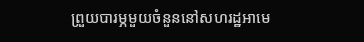ព្រួយបារម្ភមួយចំនួននៅសហរដ្ឋអាមេ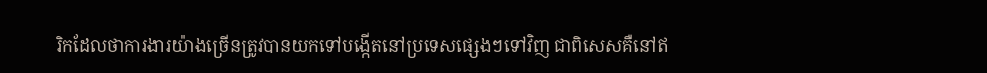រិកដែលថាការងារយ៉ាងច្រើនត្រូវបានយកទៅបង្កើតនៅប្រទេសផ្សេងៗទៅវិញ ជាពិសេសគឺនៅឥ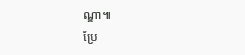ណ្ឌា៕
ប្រែ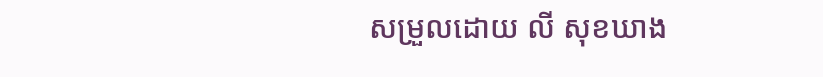សម្រួលដោយ លី សុខឃាង